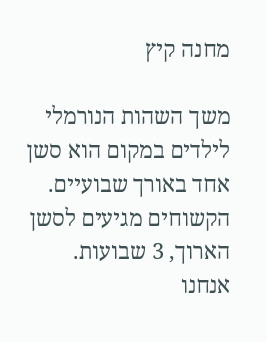מחנה קיץ

משך השהות הנורמלי לילדים במקום הוא סשן אחד באורך שבועיים.
הקשוחים מגיעים לסשן הארוך, 3 שבועות.
אנחנו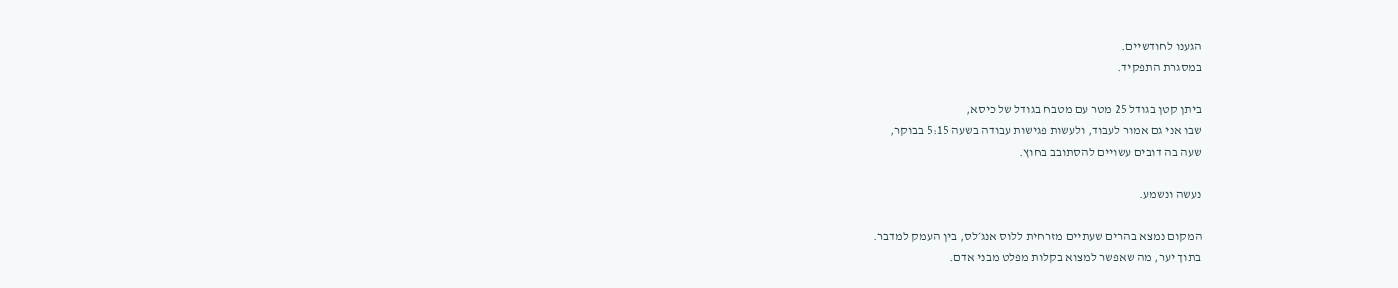הגענו לחודשיים.
במסגרת התפקיד.

ביתן קטן בגודל 25 מטר עם מטבח בגודל של כיסא,
שבו אני גם אמור לעבוד, ולעשות פגישות עבודה בשעה 5:15 בבוקר,
שעה בה דובים עשויים להסתובב בחוץ.

נעשה ונשמע.

המקום נמצא בהרים שעתיים מזרחית ללוס אנג׳לס, בין העמק למדבר.
בתוך יער, מה שאפשר למצוא בקלות מפלט מבני אדם.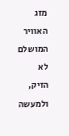מזג האוויר המושלם לא הזיק,
ולמעשה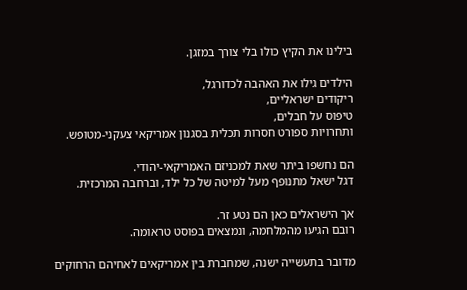בילינו את הקיץ כולו בלי צורך במזגן.

הילדים גילו את האהבה לכדורגל,
ריקודים ישראליים,
טיפוס על חבלים,
ותחרויות ספורט חסרות תכלית בסגנון אמריקאי צעקני-מטופש.

הם נחשפו ביתר שאת למכניזם האמריקאי-יהודי.
דגל ישאל מתנופף מעל למיטה של כל ילד, וברחבה המרכזית.

אך הישראלים כאן הם נטע זר.
רובם הגיעו מהמלחמה, ונמצאים בפוסט טראומה.

מדובר בתעשייה ישנה, שמחברת בין אמריקאים לאחיהם הרחוקים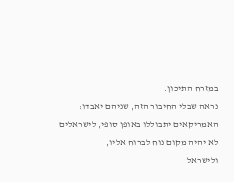במזרח התיכון.
נראה שבלי החיבור הזה, שניהם יאבדו:
האמריקאים יתבוללו באופן סופי, לישראלים לא יהיה מקום נוח לברוח אליו,
ולישראל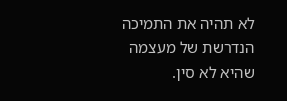לא תהיה את התמיכה הנדרשת של מעצמה שהיא לא סין.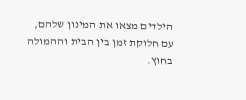הילדים מצאו את המינון שלהם,
עם חלוקת זמן בין הבית וההמולה בחוץ.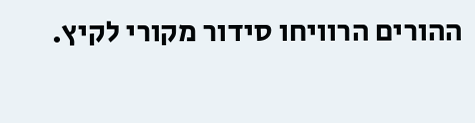ההורים הרוויחו סידור מקורי לקיץ.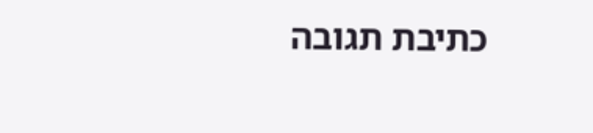כתיבת תגובה